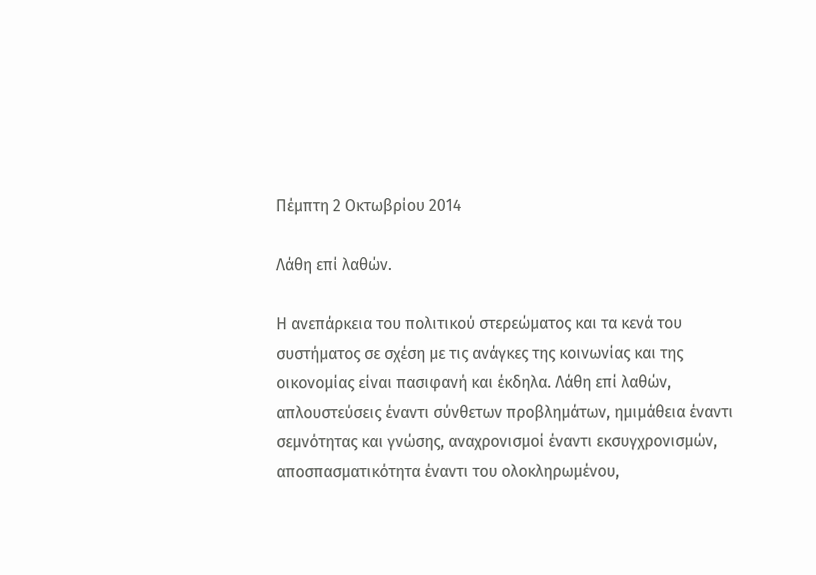Πέμπτη 2 Οκτωβρίου 2014

Λάθη επί λαθών.

Η ανεπάρκεια του πολιτικού στερεώματος και τα κενά του συστήματος σε σχέση με τις ανάγκες της κοινωνίας και της οικονομίας είναι πασιφανή και έκδηλα. Λάθη επί λαθών, απλουστεύσεις έναντι σύνθετων προβλημάτων, ημιμάθεια έναντι σεμνότητας και γνώσης, αναχρονισμοί έναντι εκσυγχρονισμών, αποσπασματικότητα έναντι του ολοκληρωμένου,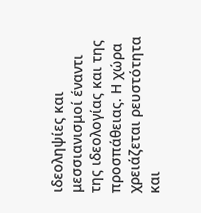ιδεοληψίες και μεσσιανισμοί έναντι της ιδεολογίας και της προσπάθειας. Η χώρα χρειάζεται ρευστότητα και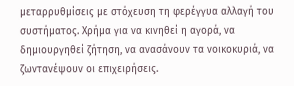μεταρρυθμίσεις με στόχευση τη φερέγγυα αλλαγή του συστήματος. Χρήμα για να κινηθεί η αγορά, να δημιουργηθεί ζήτηση, να ανασάνουν τα νοικοκυριά, να ζωντανέψουν οι επιχειρήσεις.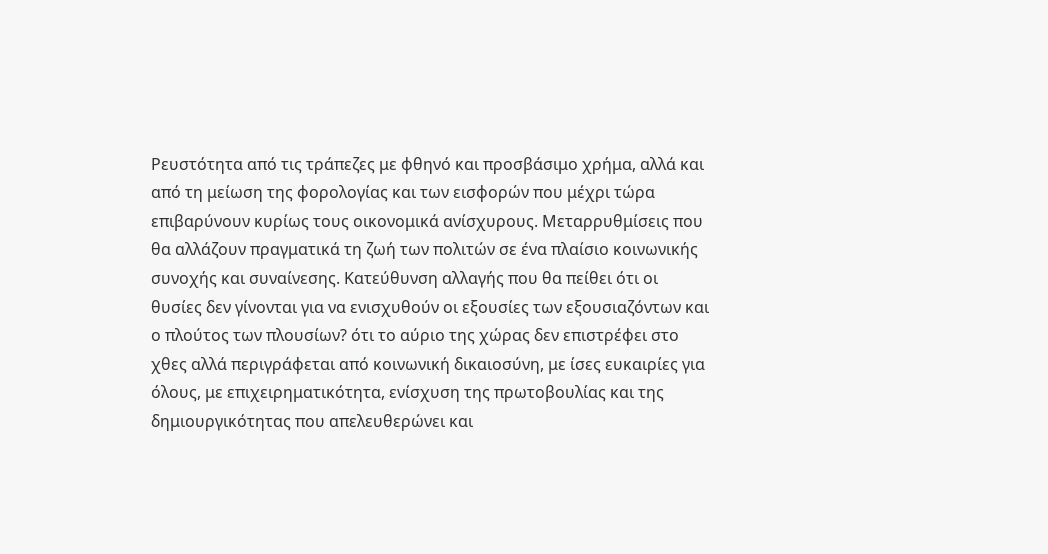Ρευστότητα από τις τράπεζες με φθηνό και προσβάσιμο χρήμα, αλλά και από τη μείωση της φορολογίας και των εισφορών που μέχρι τώρα επιβαρύνουν κυρίως τους οικονομικά ανίσχυρους. Μεταρρυθμίσεις που θα αλλάζουν πραγματικά τη ζωή των πολιτών σε ένα πλαίσιο κοινωνικής συνοχής και συναίνεσης. Κατεύθυνση αλλαγής που θα πείθει ότι οι θυσίες δεν γίνονται για να ενισχυθούν οι εξουσίες των εξουσιαζόντων και ο πλούτος των πλουσίων? ότι το αύριο της χώρας δεν επιστρέφει στο χθες αλλά περιγράφεται από κοινωνική δικαιοσύνη, με ίσες ευκαιρίες για όλους, με επιχειρηματικότητα, ενίσχυση της πρωτοβουλίας και της δημιουργικότητας που απελευθερώνει και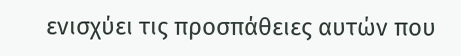ενισχύει τις προσπάθειες αυτών που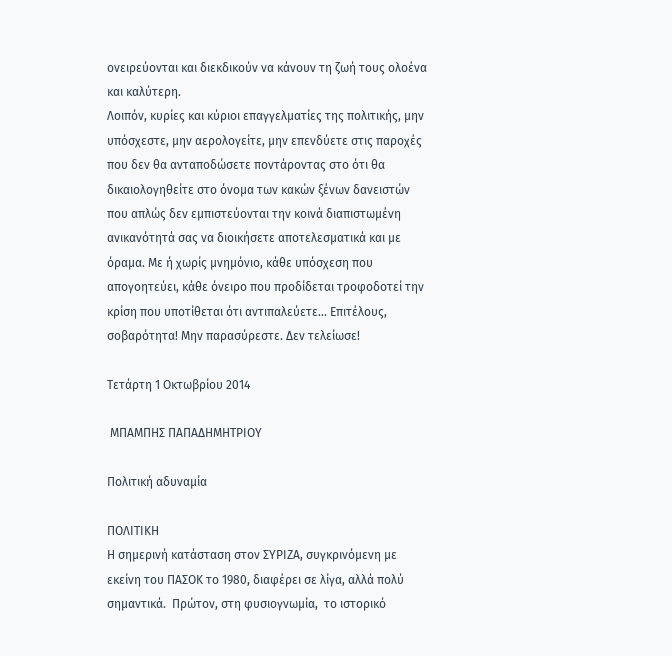ονειρεύονται και διεκδικούν να κάνουν τη ζωή τους ολοένα και καλύτερη.
Λοιπόν, κυρίες και κύριοι επαγγελματίες της πολιτικής, μην υπόσχεστε, μην αερολογείτε, μην επενδύετε στις παροχές που δεν θα ανταποδώσετε ποντάροντας στο ότι θα δικαιολογηθείτε στο όνομα των κακών ξένων δανειστών που απλώς δεν εμπιστεύονται την κοινά διαπιστωμένη ανικανότητά σας να διοικήσετε αποτελεσματικά και με όραμα. Με ή χωρίς μνημόνιο, κάθε υπόσχεση που απογοητεύει, κάθε όνειρο που προδίδεται τροφοδοτεί την κρίση που υποτίθεται ότι αντιπαλεύετε... Επιτέλους, σοβαρότητα! Μην παρασύρεστε. Δεν τελείωσε!

Τετάρτη 1 Οκτωβρίου 2014

 ΜΠΑΜΠΗΣ ΠΑΠΑΔΗΜΗΤΡΙΟΥ

Πολιτική αδυναμία

ΠΟΛΙΤΙΚΗ
Η σημερινή κατάσταση στον ΣΥΡΙΖΑ, συγκρινόμενη με εκείνη του ΠΑΣΟΚ το 1980, διαφέρει σε λίγα, αλλά πολύ σημαντικά.  Πρώτον, στη φυσιογνωμία,  το ιστορικό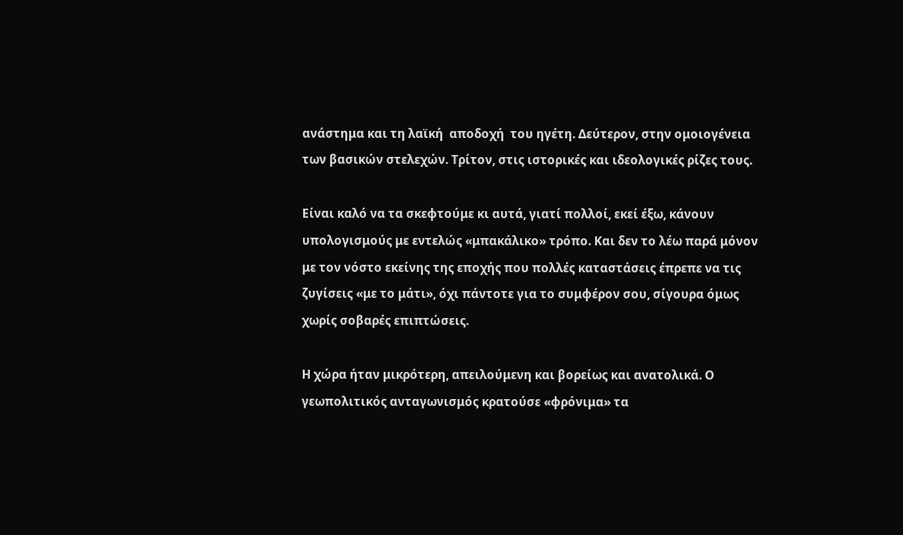ανάστημα και τη λαϊκή  αποδοχή  του ηγέτη. Δεύτερον, στην ομοιογένεια των βασικών στελεχών. Τρίτον, στις ιστορικές και ιδεολογικές ρίζες τους.

Είναι καλό να τα σκεφτούμε κι αυτά, γιατί πολλοί, εκεί έξω, κάνουν υπολογισμούς με εντελώς «μπακάλικο» τρόπο. Και δεν το λέω παρά μόνον με τον νόστο εκείνης της εποχής που πολλές καταστάσεις έπρεπε να τις ζυγίσεις «με το μάτι», όχι πάντοτε για το συμφέρον σου, σίγουρα όμως χωρίς σοβαρές επιπτώσεις.

Η χώρα ήταν μικρότερη, απειλούμενη και βορείως και ανατολικά. Ο γεωπολιτικός ανταγωνισμός κρατούσε «φρόνιμα» τα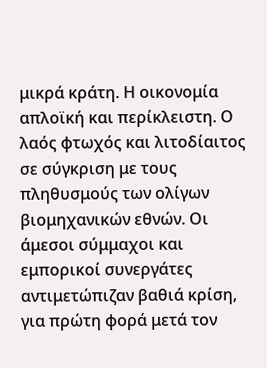μικρά κράτη. Η οικονομία απλοϊκή και περίκλειστη. Ο λαός φτωχός και λιτοδίαιτος σε σύγκριση με τους πληθυσμούς των ολίγων βιομηχανικών εθνών. Οι άμεσοι σύμμαχοι και εμπορικοί συνεργάτες αντιμετώπιζαν βαθιά κρίση, για πρώτη φορά μετά τον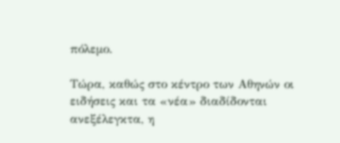πόλεμο.

Τώρα, καθώς στο κέντρο των Αθηνών οι ειδήσεις και τα «νέα» διαδίδονται ανεξέλεγκτα, η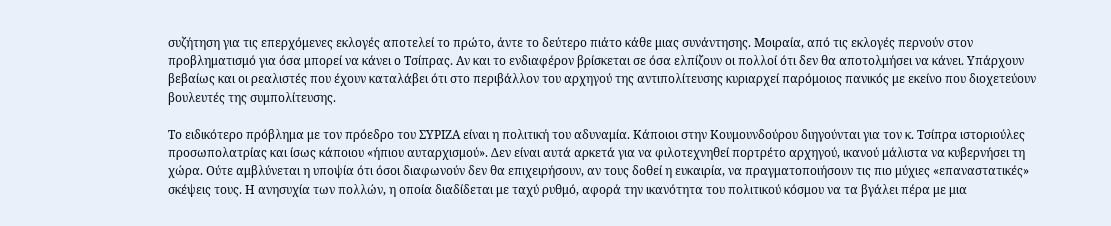συζήτηση για τις επερχόμενες εκλογές αποτελεί το πρώτο, άντε το δεύτερο πιάτο κάθε μιας συνάντησης. Μοιραία, από τις εκλογές περνούν στον προβληματισμό για όσα μπορεί να κάνει ο Τσίπρας. Αν και το ενδιαφέρον βρίσκεται σε όσα ελπίζουν οι πολλοί ότι δεν θα αποτολμήσει να κάνει. Υπάρχουν βεβαίως και οι ρεαλιστές που έχουν καταλάβει ότι στο περιβάλλον του αρχηγού της αντιπολίτευσης κυριαρχεί παρόμοιος πανικός με εκείνο που διοχετεύουν βουλευτές της συμπολίτευσης.

Το ειδικότερο πρόβλημα με τον πρόεδρο του ΣΥΡΙΖΑ είναι η πολιτική του αδυναμία. Κάποιοι στην Κουμουνδούρου διηγούνται για τον κ. Τσίπρα ιστοριούλες προσωπολατρίας και ίσως κάποιου «ήπιου αυταρχισμού». Δεν είναι αυτά αρκετά για να φιλοτεχνηθεί πορτρέτο αρχηγού, ικανού μάλιστα να κυβερνήσει τη χώρα. Ούτε αμβλύνεται η υποψία ότι όσοι διαφωνούν δεν θα επιχειρήσουν, αν τους δοθεί η ευκαιρία, να πραγματοποιήσουν τις πιο μύχιες «επαναστατικές» σκέψεις τους. Η ανησυχία των πολλών, η οποία διαδίδεται με ταχύ ρυθμό, αφορά την ικανότητα του πολιτικού κόσμου να τα βγάλει πέρα με μια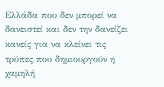Ελλάδα που δεν μπορεί να δανειστεί και δεν την δανείζει κανείς για να κλείνει τις τρύπες που δημιουργούν η χαμηλή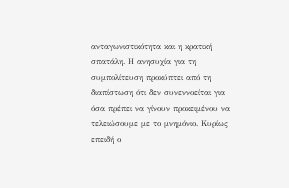ανταγωνιστικότητα και η κρατική σπατάλη. Η ανησυχία για τη συμπολίτευση προκύπτει από τη διαπίστωση ότι δεν συνεννοείται για όσα πρέπει να γίνουν προκειμένου να τελειώσουμε με το μνημόνιο. Κυρίως επειδή ο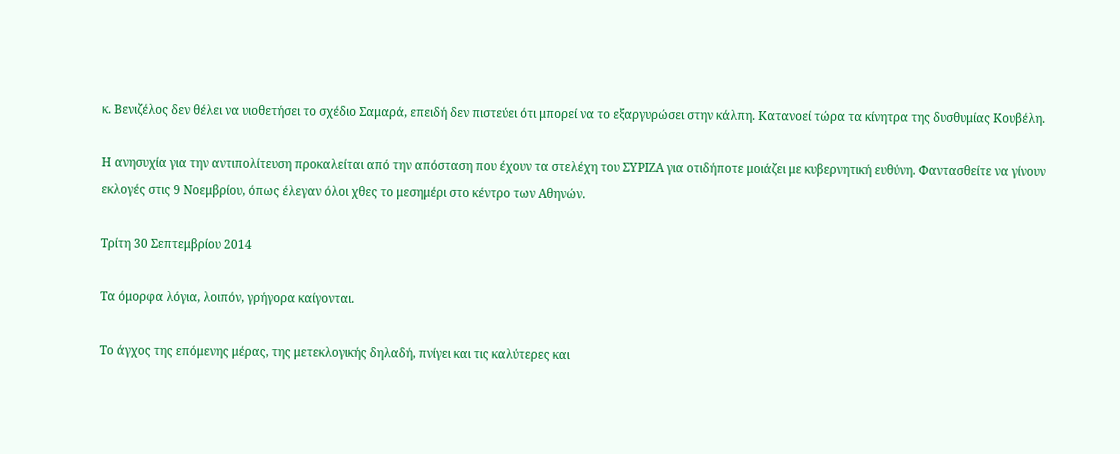κ. Βενιζέλος δεν θέλει να υιοθετήσει το σχέδιο Σαμαρά, επειδή δεν πιστεύει ότι μπορεί να το εξαργυρώσει στην κάλπη. Κατανοεί τώρα τα κίνητρα της δυσθυμίας Κουβέλη.

Η ανησυχία για την αντιπολίτευση προκαλείται από την απόσταση που έχουν τα στελέχη του ΣΥΡΙΖΑ για οτιδήποτε μοιάζει με κυβερνητική ευθύνη. Φαντασθείτε να γίνουν εκλογές στις 9 Νοεμβρίου, όπως έλεγαν όλοι χθες το μεσημέρι στο κέντρο των Αθηνών.

Τρίτη 30 Σεπτεμβρίου 2014

Τα όμορφα λόγια, λοιπόν, γρήγορα καίγονται.

Το άγχος της επόμενης μέρας, της μετεκλογικής δηλαδή, πνίγει και τις καλύτερες και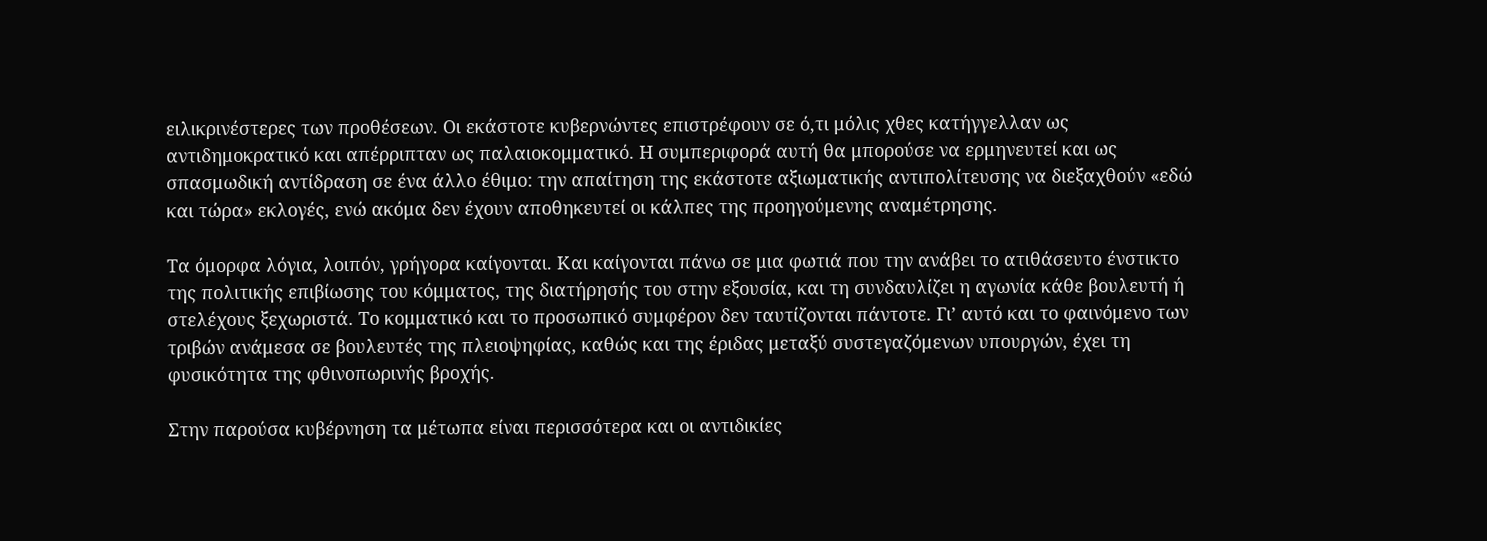ειλικρινέστερες των προθέσεων. Οι εκάστοτε κυβερνώντες επιστρέφουν σε ό,τι μόλις χθες κατήγγελλαν ως αντιδημοκρατικό και απέρριπταν ως παλαιοκομματικό. Η συμπεριφορά αυτή θα μπορούσε να ερμηνευτεί και ως σπασμωδική αντίδραση σε ένα άλλο έθιμο: την απαίτηση της εκάστοτε αξιωματικής αντιπολίτευσης να διεξαχθούν «εδώ και τώρα» εκλογές, ενώ ακόμα δεν έχουν αποθηκευτεί οι κάλπες της προηγούμενης αναμέτρησης.

Τα όμορφα λόγια, λοιπόν, γρήγορα καίγονται. Και καίγονται πάνω σε μια φωτιά που την ανάβει το ατιθάσευτο ένστικτο της πολιτικής επιβίωσης του κόμματος, της διατήρησής του στην εξουσία, και τη συνδαυλίζει η αγωνία κάθε βουλευτή ή στελέχους ξεχωριστά. Το κομματικό και το προσωπικό συμφέρον δεν ταυτίζονται πάντοτε. Γι’ αυτό και το φαινόμενο των τριβών ανάμεσα σε βουλευτές της πλειοψηφίας, καθώς και της έριδας μεταξύ συστεγαζόμενων υπουργών, έχει τη φυσικότητα της φθινοπωρινής βροχής.

Στην παρούσα κυβέρνηση τα μέτωπα είναι περισσότερα και οι αντιδικίες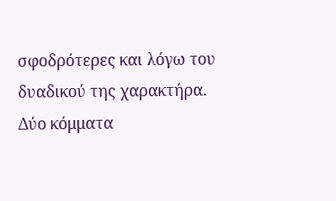σφοδρότερες και λόγω του δυαδικού της χαρακτήρα. Δύο κόμματα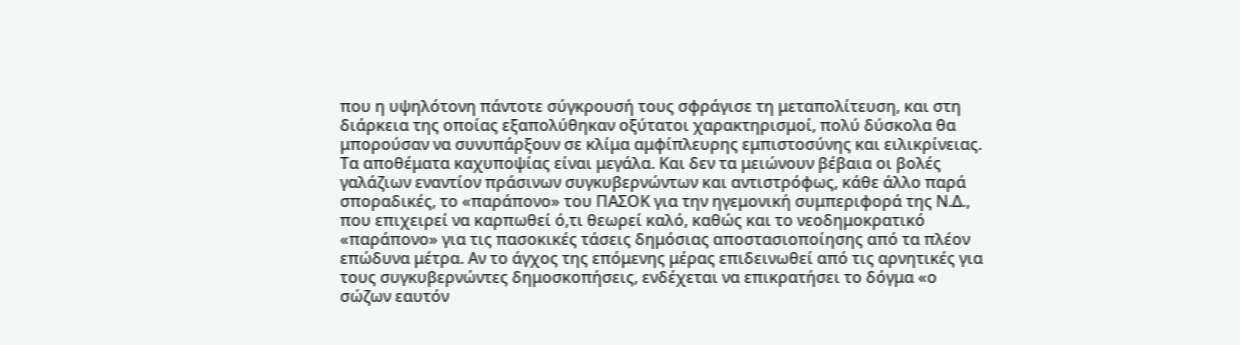που η υψηλότονη πάντοτε σύγκρουσή τους σφράγισε τη μεταπολίτευση, και στη διάρκεια της οποίας εξαπολύθηκαν οξύτατοι χαρακτηρισμοί, πολύ δύσκολα θα μπορούσαν να συνυπάρξουν σε κλίμα αμφίπλευρης εμπιστοσύνης και ειλικρίνειας. Τα αποθέματα καχυποψίας είναι μεγάλα. Και δεν τα μειώνουν βέβαια οι βολές γαλάζιων εναντίον πράσινων συγκυβερνώντων και αντιστρόφως, κάθε άλλο παρά σποραδικές, το «παράπονο» του ΠΑΣΟΚ για την ηγεμονική συμπεριφορά της Ν.Δ., που επιχειρεί να καρπωθεί ό,τι θεωρεί καλό, καθώς και το νεοδημοκρατικό «παράπονο» για τις πασοκικές τάσεις δημόσιας αποστασιοποίησης από τα πλέον επώδυνα μέτρα. Αν το άγχος της επόμενης μέρας επιδεινωθεί από τις αρνητικές για τους συγκυβερνώντες δημοσκοπήσεις, ενδέχεται να επικρατήσει το δόγμα «ο σώζων εαυτόν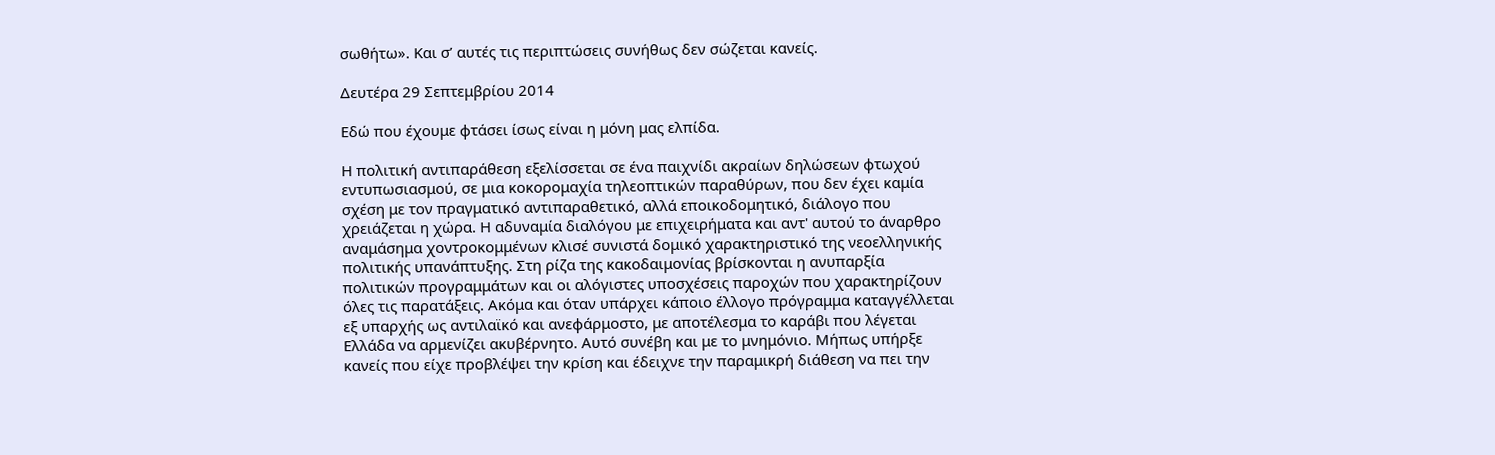σωθήτω». Και σ’ αυτές τις περιπτώσεις συνήθως δεν σώζεται κανείς.

Δευτέρα 29 Σεπτεμβρίου 2014

Εδώ που έχουμε φτάσει ίσως είναι η μόνη μας ελπίδα.

Η πολιτική αντιπαράθεση εξελίσσεται σε ένα παιχνίδι ακραίων δηλώσεων φτωχού εντυπωσιασμού, σε μια κοκορομαχία τηλεοπτικών παραθύρων, που δεν έχει καμία σχέση με τον πραγματικό αντιπαραθετικό, αλλά εποικοδομητικό, διάλογο που χρειάζεται η χώρα. Η αδυναμία διαλόγου με επιχειρήματα και αντ' αυτού το άναρθρο αναμάσημα χοντροκομμένων κλισέ συνιστά δομικό χαρακτηριστικό της νεοελληνικής πολιτικής υπανάπτυξης. Στη ρίζα της κακοδαιμονίας βρίσκονται η ανυπαρξία πολιτικών προγραμμάτων και οι αλόγιστες υποσχέσεις παροχών που χαρακτηρίζουν όλες τις παρατάξεις. Ακόμα και όταν υπάρχει κάποιο έλλογο πρόγραμμα καταγγέλλεται εξ υπαρχής ως αντιλαϊκό και ανεφάρμοστο, με αποτέλεσμα το καράβι που λέγεται Ελλάδα να αρμενίζει ακυβέρνητο. Αυτό συνέβη και με το μνημόνιο. Μήπως υπήρξε κανείς που είχε προβλέψει την κρίση και έδειχνε την παραμικρή διάθεση να πει την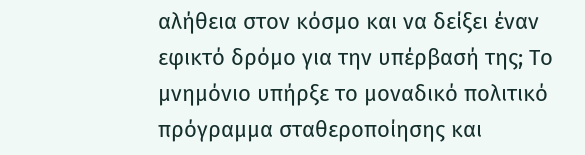αλήθεια στον κόσμο και να δείξει έναν εφικτό δρόμο για την υπέρβασή της; Το μνημόνιο υπήρξε το μοναδικό πολιτικό πρόγραμμα σταθεροποίησης και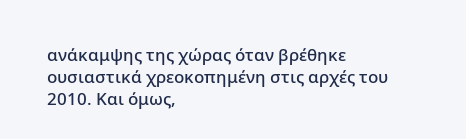ανάκαμψης της χώρας όταν βρέθηκε ουσιαστικά χρεοκοπημένη στις αρχές του 2010. Και όμως,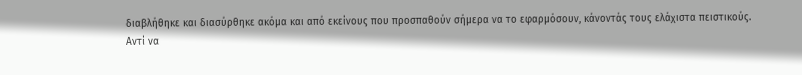διαβλήθηκε και διασύρθηκε ακόμα και από εκείνους που προσπαθούν σήμερα να το εφαρμόσουν, κάνοντάς τους ελάχιστα πειστικούς.
Αντί να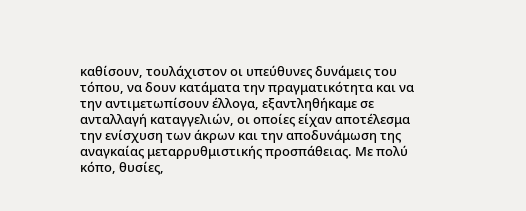καθίσουν, τουλάχιστον οι υπεύθυνες δυνάμεις του τόπου, να δουν κατάματα την πραγματικότητα και να την αντιμετωπίσουν έλλογα, εξαντληθήκαμε σε ανταλλαγή καταγγελιών, οι οποίες είχαν αποτέλεσμα την ενίσχυση των άκρων και την αποδυνάμωση της αναγκαίας μεταρρυθμιστικής προσπάθειας. Με πολύ κόπο, θυσίες,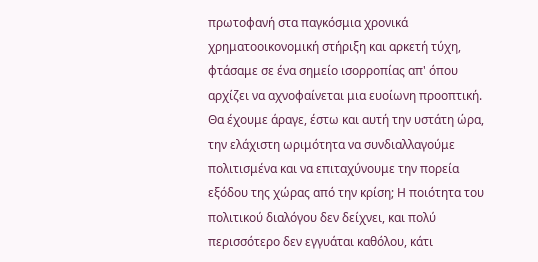πρωτοφανή στα παγκόσμια χρονικά χρηματοοικονομική στήριξη και αρκετή τύχη, φτάσαμε σε ένα σημείο ισορροπίας απ' όπου αρχίζει να αχνοφαίνεται μια ευοίωνη προοπτική. Θα έχουμε άραγε, έστω και αυτή την υστάτη ώρα, την ελάχιστη ωριμότητα να συνδιαλλαγούμε πολιτισμένα και να επιταχύνουμε την πορεία εξόδου της χώρας από την κρίση; Η ποιότητα του πολιτικού διαλόγου δεν δείχνει, και πολύ περισσότερο δεν εγγυάται καθόλου, κάτι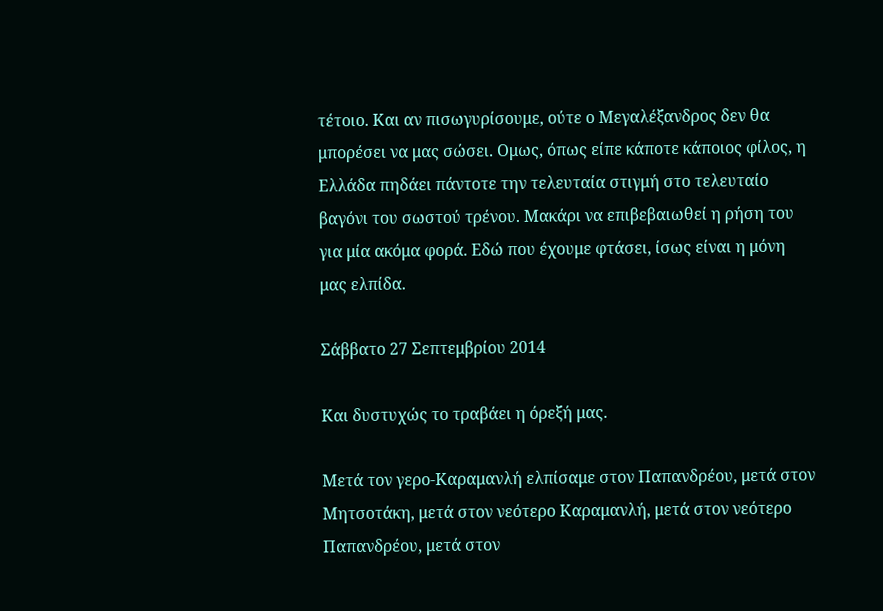τέτοιο. Και αν πισωγυρίσουμε, ούτε ο Μεγαλέξανδρος δεν θα μπορέσει να μας σώσει. Ομως, όπως είπε κάποτε κάποιος φίλος, η Ελλάδα πηδάει πάντοτε την τελευταία στιγμή στο τελευταίο βαγόνι του σωστού τρένου. Μακάρι να επιβεβαιωθεί η ρήση του για μία ακόμα φορά. Εδώ που έχουμε φτάσει, ίσως είναι η μόνη μας ελπίδα.

Σάββατο 27 Σεπτεμβρίου 2014

Και δυστυχώς το τραβάει η όρεξή μας.

Μετά τον γερο-Καραμανλή ελπίσαμε στον Παπανδρέου, μετά στον Μητσοτάκη, μετά στον νεότερο Καραμανλή, μετά στον νεότερο Παπανδρέου, μετά στον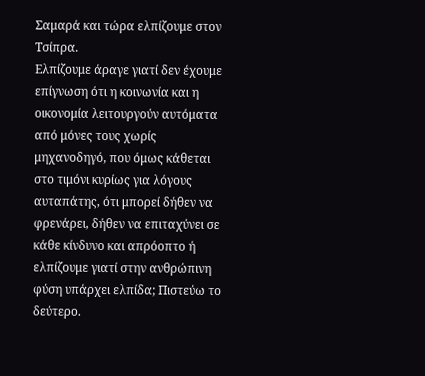Σαμαρά και τώρα ελπίζουμε στον Τσίπρα.
Ελπίζουμε άραγε γιατί δεν έχουμε επίγνωση ότι η κοινωνία και η οικονομία λειτουργούν αυτόματα από μόνες τους χωρίς μηχανοδηγό, που όμως κάθεται στο τιμόνι κυρίως για λόγους αυταπάτης, ότι μπορεί δήθεν να φρενάρει, δήθεν να επιταχύνει σε κάθε κίνδυνο και απρόοπτο ή ελπίζουμε γιατί στην ανθρώπινη φύση υπάρχει ελπίδα; Πιστεύω το δεύτερο.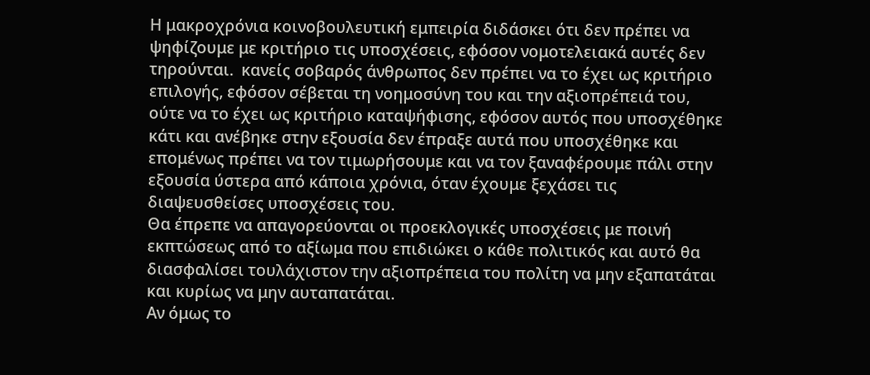Η μακροχρόνια κοινοβουλευτική εμπειρία διδάσκει ότι δεν πρέπει να ψηφίζουμε με κριτήριο τις υποσχέσεις, εφόσον νομοτελειακά αυτές δεν τηρούνται.  κανείς σοβαρός άνθρωπος δεν πρέπει να το έχει ως κριτήριο επιλογής, εφόσον σέβεται τη νοημοσύνη του και την αξιοπρέπειά του, ούτε να το έχει ως κριτήριο καταψήφισης, εφόσον αυτός που υποσχέθηκε κάτι και ανέβηκε στην εξουσία δεν έπραξε αυτά που υποσχέθηκε και επομένως πρέπει να τον τιμωρήσουμε και να τον ξαναφέρουμε πάλι στην εξουσία ύστερα από κάποια χρόνια, όταν έχουμε ξεχάσει τις διαψευσθείσες υποσχέσεις του.
Θα έπρεπε να απαγορεύονται οι προεκλογικές υποσχέσεις με ποινή εκπτώσεως από το αξίωμα που επιδιώκει ο κάθε πολιτικός και αυτό θα διασφαλίσει τουλάχιστον την αξιοπρέπεια του πολίτη να μην εξαπατάται και κυρίως να μην αυταπατάται.
Αν όμως το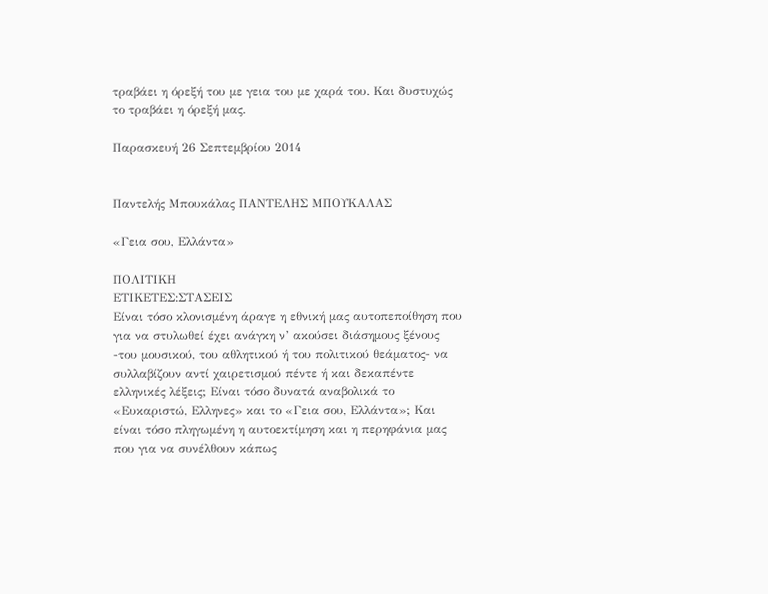τραβάει η όρεξή του με γεια του με χαρά του. Και δυστυχώς το τραβάει η όρεξή μας.

Παρασκευή 26 Σεπτεμβρίου 2014


Παντελής Μπουκάλας ΠΑΝΤΕΛΗΣ ΜΠΟΥΚΑΛΑΣ

«Γεια σου, Ελλάντα»

ΠΟΛΙΤΙΚΗ
ΕΤΙΚΕΤΕΣ:ΣTAΣEIΣ
Είναι τόσο κλονισμένη άραγε η εθνική μας αυτοπεποίθηση που για να στυλωθεί έχει ανάγκη ν’ ακούσει διάσημους ξένους -του μουσικού, του αθλητικού ή του πολιτικού θεάματος- να συλλαβίζουν αντί χαιρετισμού πέντε ή και δεκαπέντε ελληνικές λέξεις; Είναι τόσο δυνατά αναβολικά το «Ευκαριστώ, Ελληνες» και το «Γεια σου, Ελλάντα»; Και είναι τόσο πληγωμένη η αυτοεκτίμηση και η περηφάνια μας που για να συνέλθουν κάπως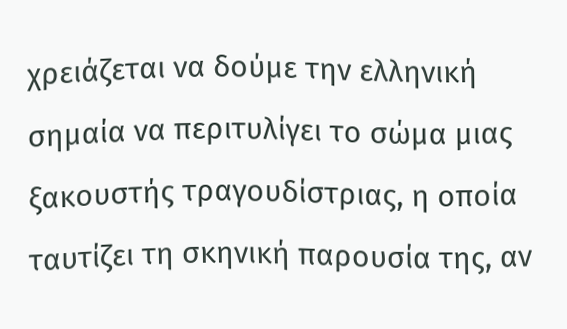χρειάζεται να δούμε την ελληνική σημαία να περιτυλίγει το σώμα μιας ξακουστής τραγουδίστριας, η οποία ταυτίζει τη σκηνική παρουσία της, αν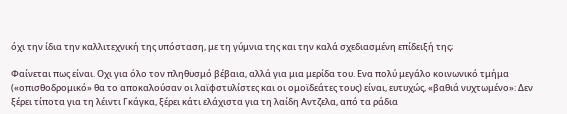όχι την ίδια την καλλιτεχνική της υπόσταση, με τη γύμνια της και την καλά σχεδιασμένη επίδειξή της;

Φαίνεται πως είναι. Οχι για όλο τον πληθυσμό βέβαια, αλλά για μια μερίδα του. Ενα πολύ μεγάλο κοινωνικό τμήμα («οπισθοδρομικό» θα το αποκαλούσαν οι λαϊφστυλίστες και οι ομοϊδεάτες τους) είναι, ευτυχώς, «βαθιά νυχτωμένο»: Δεν ξέρει τίποτα για τη λέιντι Γκάγκα, ξέρει κάτι ελάχιστα για τη λαίδη Αντζελα, από τα ράδια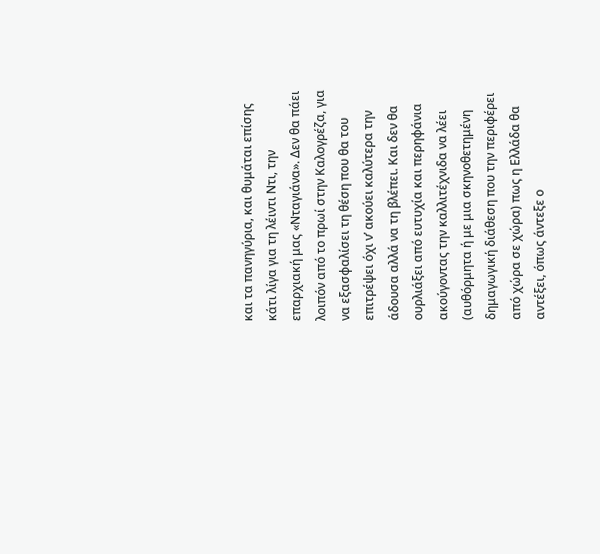και τα πανηγύρια, και θυμάται επίσης κάτι λίγα για τη λέιντι Ντι, την επαρχιακή μας «Νταγιάνα». Δεν θα πάει λοιπόν από το πρωί στην Καλογρέζα, για να εξασφαλίσει τη θέση που θα του επιτρέψει όχι ν’ ακούει καλύτερα την άδουσα αλλά να τη βλέπει. Και δεν θα ουρλιάξει από ευτυχία και περηφάνια ακούγοντας την καλλιτέχνιδα να λέει (αυθόρμητα ή με μια σκηνοθετημένη δημαγωγική διάθεση που την περιφέρει από χώρα σε χώρα) πως η Ελλάδα θα αντέξει, όπως άντεξε ο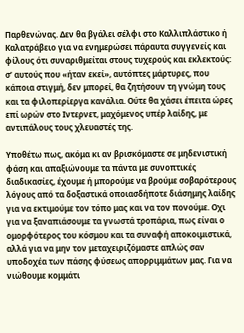Παρθενώνας. Δεν θα βγάλει σέλφι στο Καλλιπλάστικο ή Καλατράβειο για να ενημερώσει πάραυτα συγγενείς και φίλους ότι συναριθμείται στους τυχερούς και εκλεκτούς: σ’ αυτούς που «ήταν εκεί», αυτόπτες μάρτυρες, που κάποια στιγμή, δεν μπορεί, θα ζητήσουν τη γνώμη τους και τα φιλοπερίεργα κανάλια. Ούτε θα χάσει έπειτα ώρες επί ωρών στο Ιντερνετ, μαχόμενος υπέρ λαίδης, με αντιπάλους τους χλευαστές της.

Υποθέτω πως, ακόμα κι αν βρισκόμαστε σε μηδενιστική φάση και απαξιώνουμε τα πάντα με συνοπτικές διαδικασίες, έχουμε ή μπορούμε να βρούμε σοβαρότερους λόγους από τα δοξαστικά οποιασδήποτε διάσημης λαίδης για να εκτιμούμε τον τόπο μας και να τον πονούμε. Οχι για να ξαναπιάσουμε τα γνωστά τροπάρια, πως είναι ο ομορφότερος του κόσμου και τα συναφή αποκοιμιστικά, αλλά για να μην τον μεταχειριζόμαστε απλώς σαν υποδοχέα των πάσης φύσεως απορριμμάτων μας. Για να νιώθουμε κομμάτι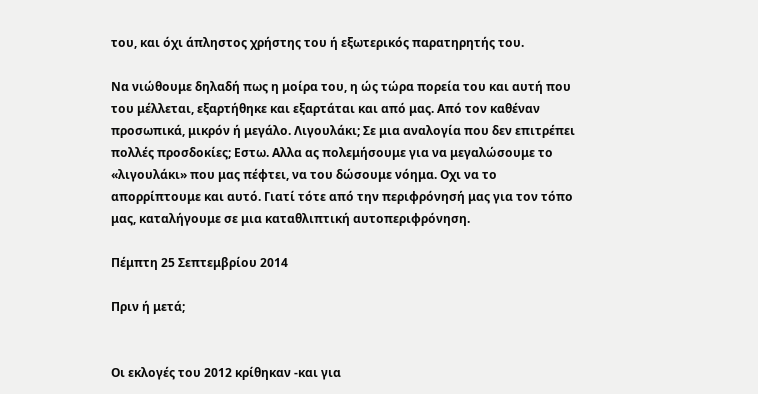του, και όχι άπληστος χρήστης του ή εξωτερικός παρατηρητής του.

Να νιώθουμε δηλαδή πως η μοίρα του, η ώς τώρα πορεία του και αυτή που του μέλλεται, εξαρτήθηκε και εξαρτάται και από μας. Από τον καθέναν προσωπικά, μικρόν ή μεγάλο. Λιγουλάκι; Σε μια αναλογία που δεν επιτρέπει πολλές προσδοκίες; Εστω. Αλλα ας πολεμήσουμε για να μεγαλώσουμε το «λιγουλάκι» που μας πέφτει, να του δώσουμε νόημα. Οχι να το απορρίπτουμε και αυτό. Γιατί τότε από την περιφρόνησή μας για τον τόπο μας, καταλήγουμε σε μια καταθλιπτική αυτοπεριφρόνηση.

Πέμπτη 25 Σεπτεμβρίου 2014

Πριν ή μετά;


Οι εκλογές του 2012 κρίθηκαν -και για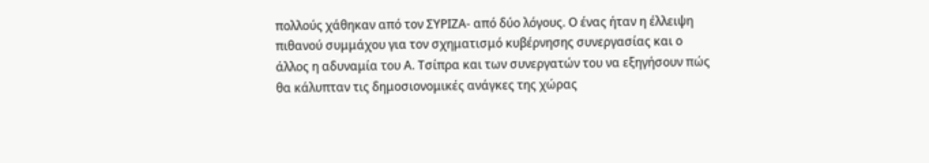πολλούς χάθηκαν από τον ΣΥΡΙΖΑ- από δύο λόγους. Ο ένας ήταν η έλλειψη πιθανού συμμάχου για τον σχηματισμό κυβέρνησης συνεργασίας και ο άλλος η αδυναμία του Α. Τσίπρα και των συνεργατών του να εξηγήσουν πώς θα κάλυπταν τις δημοσιονομικές ανάγκες της χώρας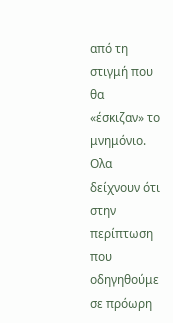από τη στιγμή που θα «έσκιζαν» το μνημόνιο.
Ολα δείχνουν ότι στην περίπτωση που οδηγηθούμε σε πρόωρη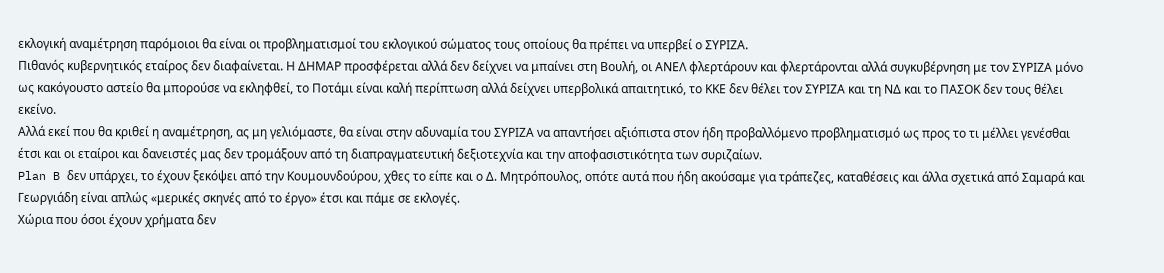εκλογική αναμέτρηση παρόμοιοι θα είναι οι προβληματισμοί του εκλογικού σώματος τους οποίους θα πρέπει να υπερβεί ο ΣΥΡΙΖΑ.
Πιθανός κυβερνητικός εταίρος δεν διαφαίνεται. Η ΔΗΜΑΡ προσφέρεται αλλά δεν δείχνει να μπαίνει στη Βουλή, οι ΑΝΕΛ φλερτάρουν και φλερτάρονται αλλά συγκυβέρνηση με τον ΣΥΡΙΖΑ μόνο ως κακόγουστο αστείο θα μπορούσε να εκληφθεί, το Ποτάμι είναι καλή περίπτωση αλλά δείχνει υπερβολικά απαιτητικό, το ΚΚΕ δεν θέλει τον ΣΥΡΙΖΑ και τη ΝΔ και το ΠΑΣΟΚ δεν τους θέλει εκείνο.
Αλλά εκεί που θα κριθεί η αναμέτρηση, ας μη γελιόμαστε, θα είναι στην αδυναμία του ΣΥΡΙΖΑ να απαντήσει αξιόπιστα στον ήδη προβαλλόμενο προβληματισμό ως προς το τι μέλλει γενέσθαι έτσι και οι εταίροι και δανειστές μας δεν τρομάξουν από τη διαπραγματευτική δεξιοτεχνία και την αποφασιστικότητα των συριζαίων.
Plan B δεν υπάρχει, το έχουν ξεκόψει από την Κουμουνδούρου, χθες το είπε και ο Δ. Μητρόπουλος, οπότε αυτά που ήδη ακούσαμε για τράπεζες, καταθέσεις και άλλα σχετικά από Σαμαρά και Γεωργιάδη είναι απλώς «μερικές σκηνές από το έργο» έτσι και πάμε σε εκλογές.
Χώρια που όσοι έχουν χρήματα δεν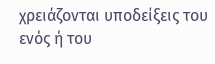χρειάζονται υποδείξεις του ενός ή του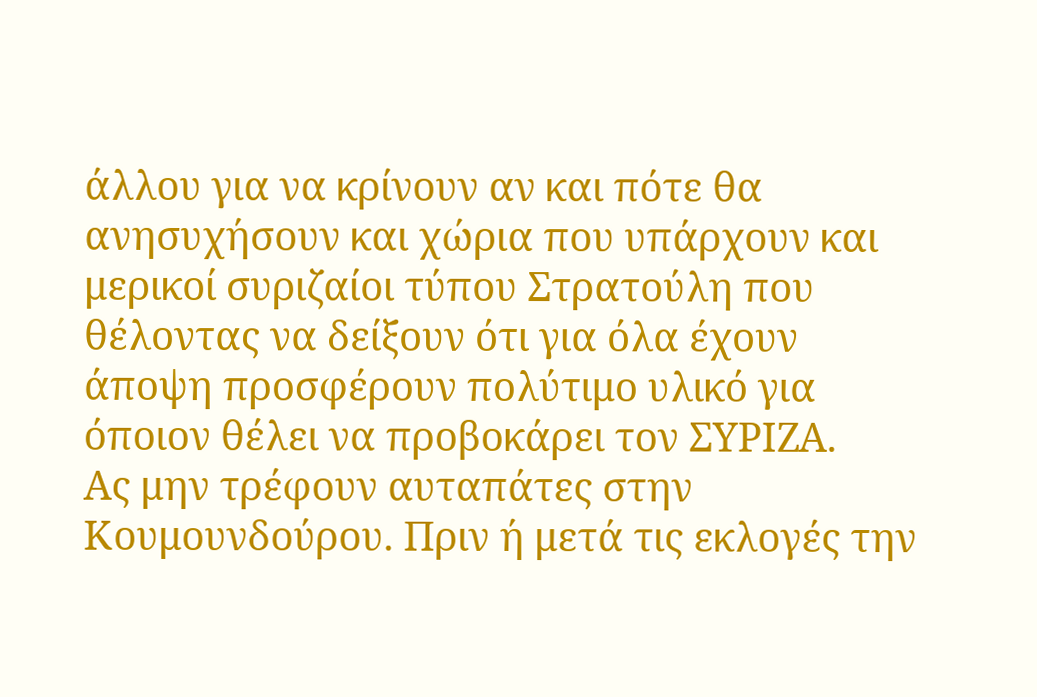άλλου για να κρίνουν αν και πότε θα ανησυχήσουν και χώρια που υπάρχουν και μερικοί συριζαίοι τύπου Στρατούλη που θέλοντας να δείξουν ότι για όλα έχουν άποψη προσφέρουν πολύτιμο υλικό για όποιον θέλει να προβοκάρει τον ΣΥΡΙΖΑ.
Ας μην τρέφουν αυταπάτες στην Κουμουνδούρου. Πριν ή μετά τις εκλογές την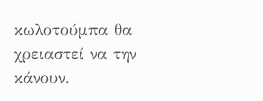κωλοτούμπα θα χρειαστεί να την κάνουν.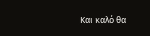Και καλό θα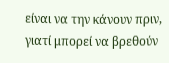είναι να την κάνουν πριν, γιατί μπορεί να βρεθούν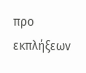προ εκπλήξεων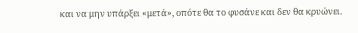και να μην υπάρξει «μετά», οπότε θα το φυσάνε και δεν θα κρυώνει.